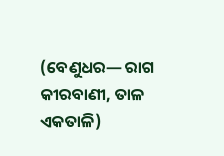(ବେଣୁଧର— ରାଗ କୀରବାଣୀ, ତାଳ ଏକତାଳି)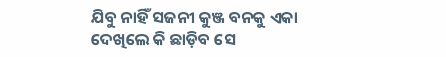ଯିବୁ ନାହିଁ ସଜନୀ କୁଞ୍ଜ ବନକୁ ଏକା
ଦେଖିଲେ କି ଛାଡ଼ିବ ସେ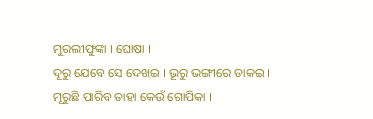ମୁରଲୀଫୁଙ୍କା । ଘୋଷା ।
ଦୂରୁ ଯେବେ ସେ ଦେଖଇ । ଭୂରୁ ଭଙ୍ଗୀରେ ଡାକଇ ।
ମୂରୁଛି ପାରିବ ତାହା କେଉଁ ଗୋପିକା ।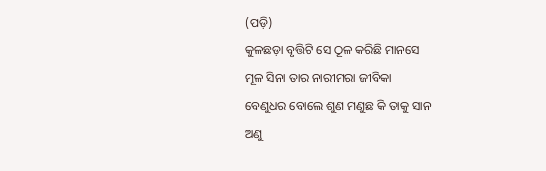(ପଡ଼ି)
କୁଳଛଡ଼ା ବୃତ୍ତିଟି ସେ ଠୂଳ କରିଛି ମାନସେ
ମୂଳ ସିନା ତାର ନାରୀମରା ଜୀବିକା
ବେଣୁଧର ବୋଲେ ଶୁଣ ମଣୁଛ କି ତାକୁ ସାନ
ଅଣୁ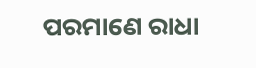ପରମାଣେ ରାଧା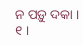ନ ପଡ଼ୁ ଦକା । ୧ ।